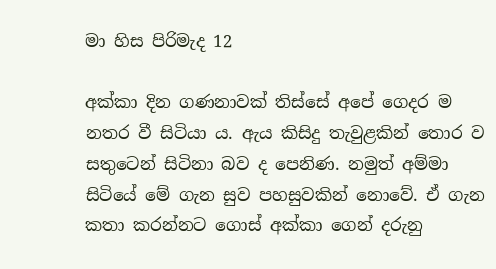මා හිස පිරිමැද 12

අක්කා දින ගණනාවක් තිස්සේ අපේ ගෙදර ම නතර වී සිටියා ය. ඇය කිසිදු තැවුළකින් තොර ව සතුටෙන් සිටිනා බව ද පෙනිණ. නමුත් අම්මා සිටියේ මේ ගැන සුව පහසුවකින් නොවේ. ඒ ගැන කතා කරන්නට ගොස් අක්කා ගෙන් දරුනු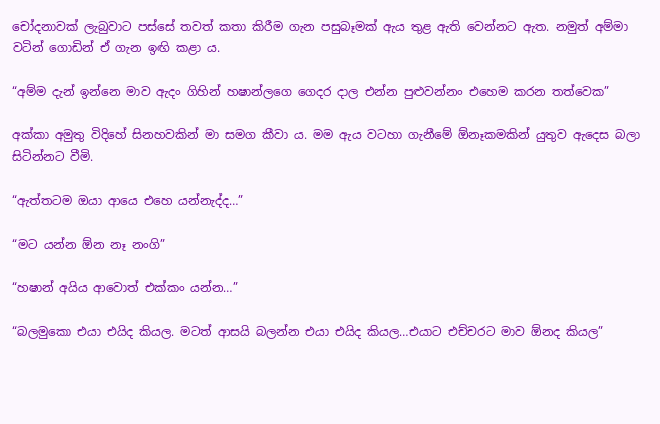චෝදනාවක් ලැබුවාට පස්සේ තවත් කතා කිරීම ගැන පසුබෑමක් ඇය තුළ ඇති වෙන්නට ඇත. නමුත් අම්මා වටින් ගොඩින් ඒ ගැන ඉඟි කළා ය.

“අම්ම දැන් ඉන්නෙ මාව ඇදං ගිහින් හෂාන්ලගෙ ගෙදර දාල එන්න පුළුවන්නං එහෙම කරන තත්වෙක”

අක්කා අමුතු විදිහේ සිනහවකින් මා සමග කීවා ය. මම ඇය වටහා ගැනීමේ ඕනෑකමකින් යුතුව ඇදෙස බලා සිටින්නට වීමි.

“ඇත්තටම ඔයා ආයෙ එහෙ යන්නැද්ද…”

“මට යන්න ඕන නෑ නංගි”

“හෂාන් අයිය ආවොත් එක්කං යන්න…”

“බලමුකො එයා එයිද කියල. මටත් ආසයි බලන්න එයා එයිද කියල…එයාට එච්චරට මාව ඕනද කියල”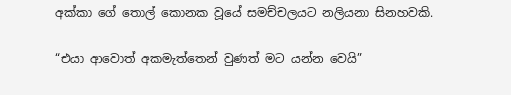අක්කා ගේ තොල් කොනක වූයේ සමච්චලයට නලියනා සිනහවකි.

“එයා ආවොත් අකමැත්තෙන් වුණත් මට යන්න වෙයි”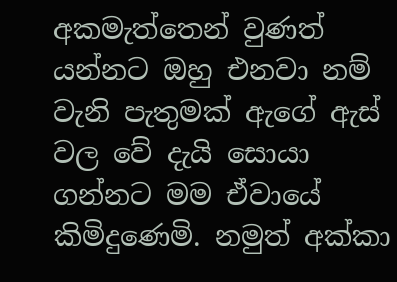අකමැත්තෙන් වුණත් යන්නට ඔහු එනවා නම් වැනි පැතුමක් ඇගේ ඇස් වල වේ දැයි සොයා ගන්නට මම ඒවායේ කිමිදුණෙමි. නමුත් අක්කා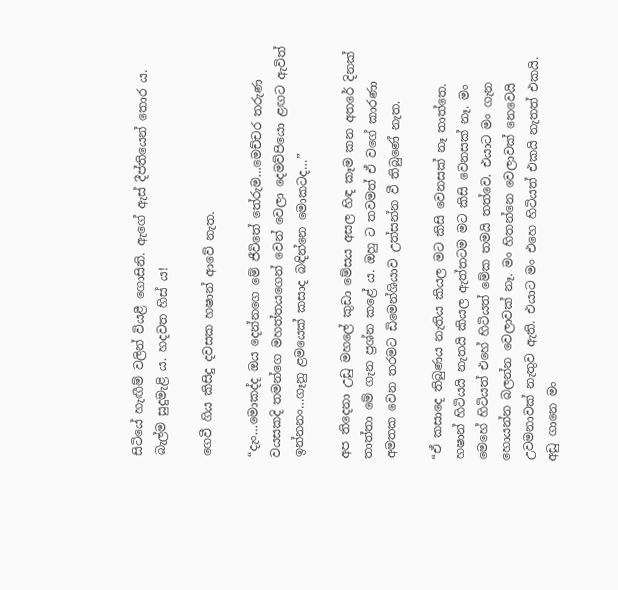සිටියේ හැඟීම් වලින් වියළී ගොසිනි. ඇගේ ඇස් දීප්තියෙන් තොර ය. බැල්ම සුදුමැළි ය. හදවත හිස් ය!

ගෙවී ගිය කිසිදු දවසක හෂාන් ආවේ නැත.

“දැං…මොකද්ද ඔය දෙන්නගෙ මේ ජීවිතේ තේරුම…මෙච්චර තරුණ වයසකදි තමන්ගෙ මහත්තයගෙන් වෙන් වෙලා දෙමව්පියො ළඟට ඇවිත් ඉන්නනං…ගෑනු ළමයෙක් කසාද බඳින්නෙ මොකටද…”

අප තිදෙනා උඩු මහලේ කුඩා මේසය අසල හිඳ කෑම කන අතරේ දිනක් තාත්තා මේ ගැන ප්‍රශ්න කළේ ය. ඔහු ට තවමත් ඒ වගේ කාරණා අමතක වෙන තරමට ඩිමෙන්ශියාව උත්සන්න වී තිබුණේ නැත.

“ඒ කසාදෙ තිබුණය නැතිය කියල මට කිසි වෙනසක් නෑ තාත්තෙ. හෂාන් හිටියයි නැතයි කියල ඇත්තටම මට කිසි වෙනසක් නෑ. මං මෙහේ හිටියත් එහේ හිටියත් මේක තමයි තත්වෙ. එයාට මං ගැන හොයන්න බලන්න වෙලාවක් නෑ. මං හිතන්නෙ වෙලාවක් නෙවෙයි උවමනාවක් නැතුව ඇති. එයාට මං එහෙ හිටියත් එකයි නැතත් එකයි. අඩු ගානෙ මං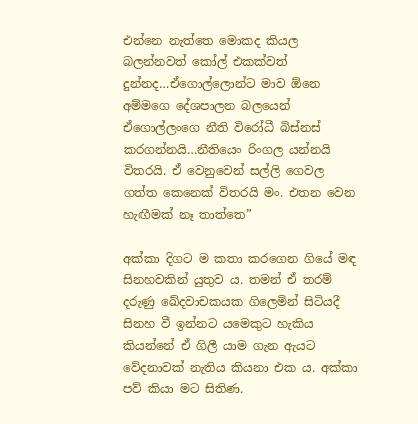එන්නෙ නැත්තෙ මොකද කියල බලන්නවත් කෝල් එකක්වත් දුන්නද…ඒගොල්ලොන්ට මාව ඕනෙ අම්මගෙ දේශපාලන බලයෙන් ඒගොල්ලංගෙ නීති විරෝධී බිස්නස් කරගන්නයි…නීතියෙං රිංගල යන්නයි විතරයි. ඒ වෙනුවෙන් සල්ලි ගෙවල ගත්ත කෙනෙක් විතරයි මං. එතන වෙන හැඟීමක් නෑ තාත්තෙ”

අක්කා දිගට ම කතා කරගෙන ගියේ මඳ සිනහවකින් යුතුව ය. තමන් ඒ තරම් දරුණු ඛේදවාචකයක ගිලෙමින් සිටියදී සිනහ වී ඉන්නට යමෙකුට හැකිය කියන්නේ ඒ ගිලී යාම ගැන ඇයට වේදනාවක් නැතිය කියනා එක ය. අක්කා පව් කියා මට සිතිණ.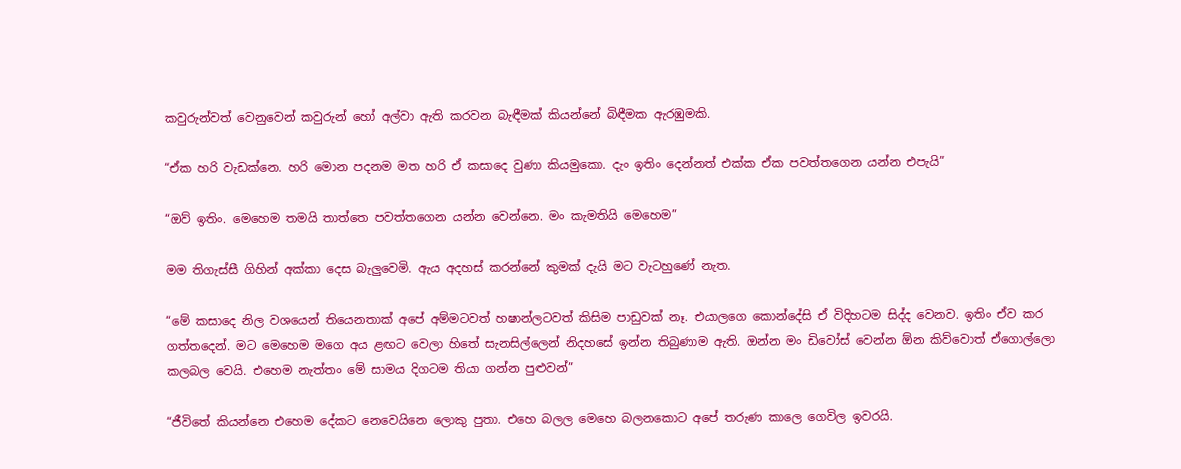කවුරුන්වත් වෙනුවෙන් කවුරුන් හෝ අල්වා ඇති කරවන බැඳීමක් කියන්නේ බිඳීමක ඇරඹුමකි.

“ඒක හරි වැඩක්නෙ. හරි මොන පදනම මත හරි ඒ කසාදෙ වුණා කියමුකො. දැං ඉතිං දෙන්නත් එක්ක ඒක පවත්තගෙන යන්න එපැයි”

“ඔව් ඉතිං. මෙහෙම තමයි තාත්තෙ පවත්තගෙන යන්න වෙන්නෙ. මං කැමතියි මෙහෙම”

මම තිගැස්සී ගිහින් අක්කා දෙස බැලුවෙමි. ඇය අදහස් කරන්නේ කුමක් දැයි මට වැටහුණේ නැත.

“මේ කසාදෙ නිල වශයෙන් තියෙනතාක් අපේ අම්මටවත් හෂාන්ලටවත් කිසිම පාඩුවක් නෑ. එයාලගෙ කොන්දේසි ඒ විදිහටම සිද්ද වෙනව. ඉතිං ඒව කර ගත්තදෙන්. මට මෙහෙම මගෙ අය ළඟට වෙලා හිතේ සැනසිල්ලෙන් නිදහසේ ඉන්න තිබුණාම ඇති. ඔන්න මං ඩිවෝස් වෙන්න ඕන කිව්වොත් ඒගොල්ලො කලබල වෙයි. එහෙම නැත්තං මේ සාමය දිගටම තියා ගන්න පුළුවන්”

“ජීවිතේ කියන්නෙ එහෙම දේකට නෙවෙයිනෙ ලොකු පුතා. එහෙ බලල මෙහෙ බලනකොට අපේ තරුණ කාලෙ ගෙවිල ඉවරයි.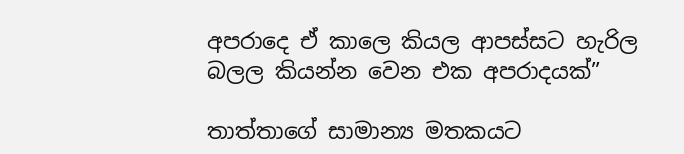අපරාදෙ ඒ කාලෙ කියල ආපස්සට හැරිල බලල කියන්න වෙන එක අපරාදයක්”

තාත්තාගේ සාමාන්‍ය මතකයට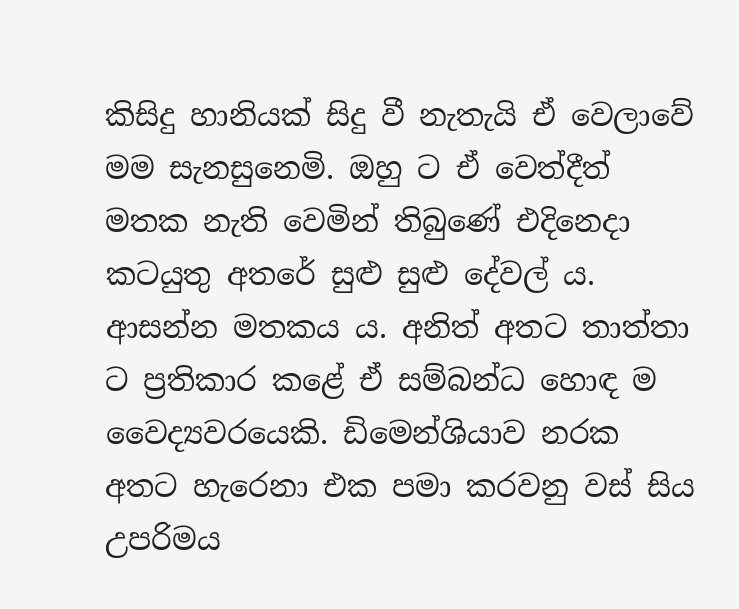කිසිදු හානියක් සිදු වී නැතැයි ඒ වෙලාවේ මම සැනසුනෙමි. ඔහු ට ඒ වෙත්දීත් මතක නැති වෙමින් තිබුණේ එදිනෙදා කටයුතු අතරේ සුළු සුළු දේවල් ය. ආසන්න මතකය ය. අනිත් අතට තාත්තා ට ප්‍රතිකාර කළේ ඒ සම්බන්ධ හොඳ ම වෛද්‍යවරයෙකි. ඩිමෙන්ශියාව නරක අතට හැරෙනා එක පමා කරවනු වස් සිය උපරිමය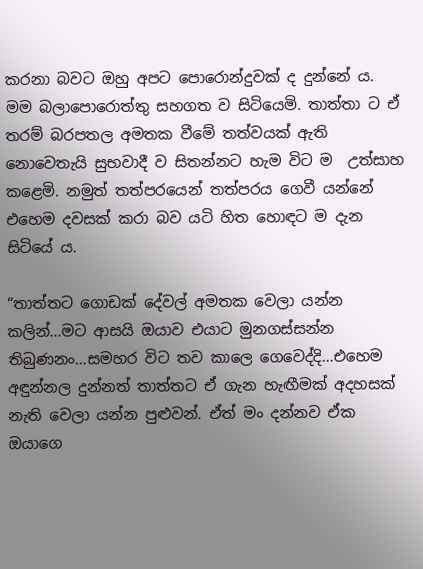කරනා බවට ඔහු අපට පොරොන්දුවක් ද දුන්නේ ය. මම බලාපොරොත්තු සහගත ව සිටියෙමි. තාත්තා ට ඒ තරම් බරපතල අමතක වීමේ තත්වයක් ඇති නොවෙතැයි සුභවාදී ව සිතන්නට හැම විට ම  උත්සාහ කළෙමි. නමුත් තත්පරයෙන් තත්පරය ගෙවී යන්නේ එහෙම දවසක් කරා බව යටි හිත හොඳට ම දැන සිටියේ ය.

“තාත්තට ගොඩක් දේවල් අමතක වෙලා යන්න කලින්…මට ආසයි ඔයාව එයාට මුනගස්සන්න තිබුණනං…සමහර විට තව කාලෙ ගෙවෙද්දි…එහෙම අඳුන්නල දුන්නත් තාත්තට ඒ ගැන හැඟීමක් අදහසක් නැති වෙලා යන්න පුළුවන්. ඒත් මං දන්නව ඒක ඔයාගෙ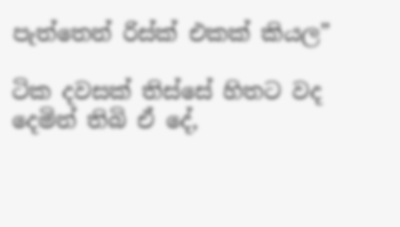පැත්තෙන් රිස්ක් එකක් කියල”

ටික දවසක් තිස්සේ හිතට වද දෙමින් තිබි ඒ දේ,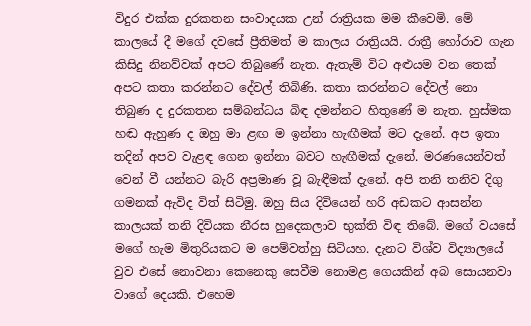විදුර එක්ක දුරකතන සංවාදයක උන් රාත්‍රියක මම කීවෙමි. මේ කාලයේ දී මගේ දවසේ ප්‍රීතිමත් ම කාලය රාත්‍රියයි. රාත්‍රී හෝරාව ගැන කිසිදු නිනව්වක් අපට තිබුණේ නැත. ඇතැම් විට අළුයම වන තෙක් අපට කතා කරන්නට දේවල් තිබිණි. කතා කරන්නට දේවල් නො තිබුණ ද දුරකතන සම්බන්ධය බිඳ දමන්නට හිතුණේ ම නැත. හුස්මක හඬ ඇහුණ ද ඔහු මා ළඟ ම ඉන්නා හැඟීමක් මට දැනේ. අප ඉතා තදින් අපව වැළඳ ගෙන ඉන්නා බවට හැඟීමක් දැනේ. මරණයෙන්වත් වෙන් වී යන්නට බැරි අප්‍රමාණ වූ බැඳීමක් දැනේ. අපි තනි තනිව දිගු ගමනක් ඇවිද විත් සිටිමු. ඔහු සිය දිවියෙන් හරි අඩකට ආසන්න කාලයක් තනි දිවියක නීරස හුදෙකලාව භුක්ති විඳ තිබේ. මගේ වයසේ මගේ හැම මිතුරියකට ම පෙම්වත්හු සිටියහ. දැනට විශ්ව විද්‍යාලයේ වුව එසේ නොවනා කෙනෙකු සෙවීම නොමළ ගෙයකින් අබ සොයනවා වාගේ දෙයකි. එහෙම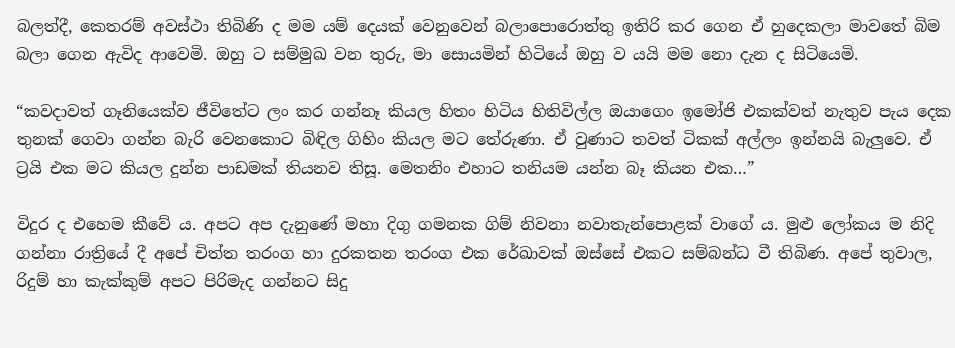බලත්දී, කෙතරම් අවස්ථා තිබිණි ද මම යම් දෙයක් වෙනුවෙන් බලාපොරොත්තු ඉතිරි කර ගෙන ඒ හුදෙකලා මාවතේ බිම බලා ගෙන ඇවිද ආවෙමි. ඔහු ට සම්මුඛ වන තුරු, මා සොයමින් හිටියේ ඔහු ව යයි මම නො දැන ද සිටියෙමි.

“කවදාවත් ගෑනියෙක්ව ජීවිතේට ලං කර ගන්නෑ කියල හිතං හිටිය හිතිවිල්ල ඔයාගෙං ඉමෝජි එකක්වත් නැතුව පැය දෙක තුනක් ගෙවා ගන්න බැරි වෙනකොට බිඳිල ගිහිං කියල මට තේරුණා. ඒ වුණාට තවත් ටිකක් අල්ලං ඉන්නයි බැලුවෙ. ඒ ට්‍රයි එක මට කියල දුන්න පාඩමක් තියනව තිසූ. මෙතනිං එහාට තනියම යන්න බෑ කියන එක…”

විදුර ද එහෙම කීවේ ය. අපට අප දැනුණේ මහා දිගු ගමනක ගිම් නිවනා නවාතැන්පොළක් වාගේ ය. මුළු ලෝකය ම නිදි ගන්නා රාත්‍රියේ දී අපේ චිත්ත තරංග හා දුරකතන තරංග එක රේඛාවක් ඔස්සේ එකට සම්බන්ධ වී තිබිණ. අපේ තුවාල, රිදුම් හා කැක්කුම් අපට පිරිමැද ගන්නට සිදු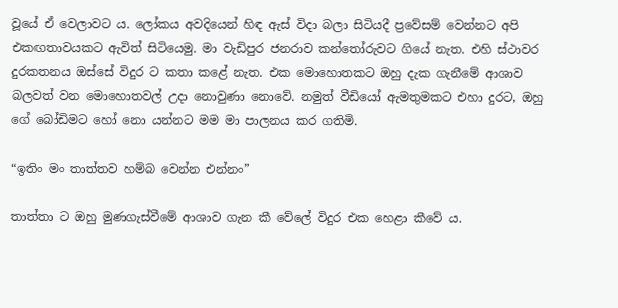වූයේ ඒ වෙලාවට ය. ලෝකය අවදියෙන් හිඳ ඇස් විදා බලා සිටියදී ප්‍රවේසම් වෙන්නට අපි එකඟතාවයකට ඇවිත් සිටියෙමු. මා වැඩිපුර ජනරාව කන්තෝරුවට ගියේ නැත. එහි ස්ථාවර දුරකතනය ඔස්සේ විදුර ට කතා කළේ නැත. එක මොහොතකට ඔහු දැක ගැනීමේ ආශාව බලවත් වන මොහොතවල් උදා නොවුණා නොවේ. නමුත් වීඩියෝ ඇමතුමකට එහා දුරට, ඔහු ගේ බෝඩිමට හෝ නො යන්නට මම මා පාලනය කර ගතිමි.

“ඉතිං මං තාත්තව හම්බ වෙන්න එන්නං”

තාත්තා ට ඔහු මුණගැස්වීමේ ආශාව ගැන කී වේලේ විදුර එක හෙළා කීවේ ය.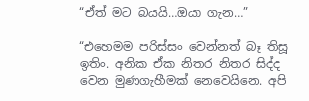“ඒත් මට බයයි…ඔයා ගැන…”

“එහෙමම පරිස්සං වෙන්නත් බෑ තිසූ ඉතිං. අනික ඒක නිතර නිතර සිද්ද වෙන මුණගැහීමක් නෙවෙයිනෙ. අපි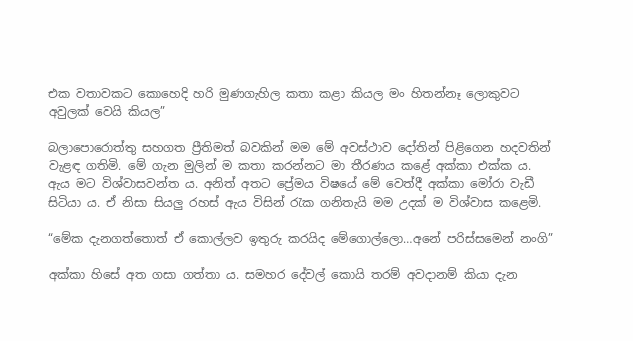එක වතාවකට කොහෙදි හරි මුණගැහිල කතා කළා කියල මං හිතන්නෑ ලොකුවට අවුලක් වෙයි කියල”

බලාපොරොත්තු සහගත ප්‍රීතිමත් බවකින් මම මේ අවස්ථාව දෝතින් පිළිගෙන හදවතින් වැළඳ ගතිමි. මේ ගැන මුලින් ම කතා කරන්නට මා තීරණය කළේ අක්කා එක්ක ය. ඇය මට විශ්වාසවන්ත ය. අනිත් අතට ප්‍රේමය විෂයේ මේ වෙත්දී අක්කා මෝරා වැඩී සිටියා ය. ඒ නිසා සියලු රහස් ඇය විසින් රැක ගනිතැයි මම උදක් ම විශ්වාස කළෙමි.

“මේක දැනගත්තොත් ඒ කොල්ලව ඉතුරු කරයිද මේගොල්ලො…අනේ පරිස්සමෙන් නංගි”

අක්කා හිසේ අත ගසා ගත්තා ය. සමහර දේවල් කොයි තරම් අවදානම් කියා දැන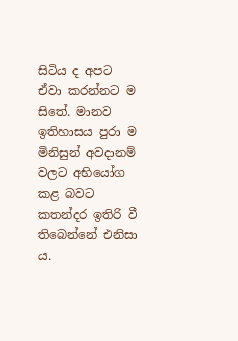සිටිය ද අපට ඒවා කරන්නට ම සිතේ. මානව ඉතිහාසය පුරා ම මිනිසුන් අවදානම් වලට අභියෝග කළ බවට කතන්දර ඉතිරි වී තිබෙන්නේ එනිසා ය.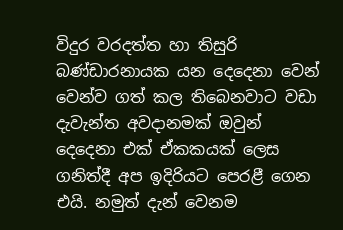විදුර වරදත්ත හා තිසුරි බණ්ඩාරනායක යන දෙදෙනා වෙන් වෙන්ව ගත් කල තිබෙනවාට වඩා දැවැන්ත අවදානමක් ඔවුන් දෙදෙනා එක් ඒකකයක් ලෙස ගනිත්දී අප ඉදිරියට පෙරළී ගෙන එයි. නමුත් දැන් වෙනම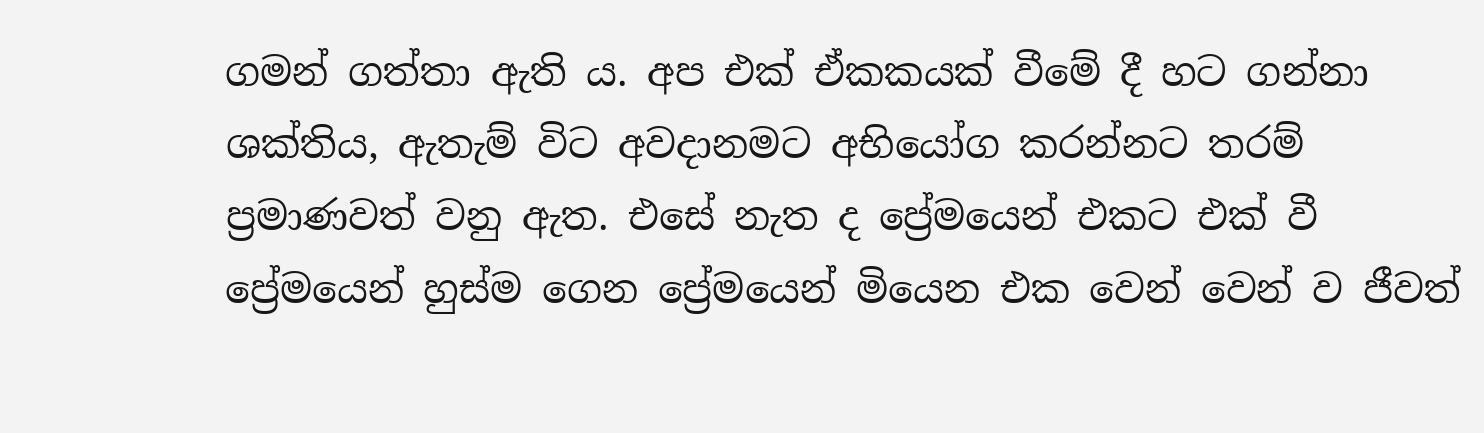ගමන් ගත්තා ඇති ය. අප එක් ඒකකයක් වීමේ දී හට ගන්නා ශක්තිය, ඇතැම් විට අවදානමට අභියෝග කරන්නට තරම් ප්‍රමාණවත් වනු ඇත. එසේ නැත ද ප්‍රේමයෙන් එකට එක් වී ප්‍රේමයෙන් හුස්ම ගෙන ප්‍රේමයෙන් මියෙන එක වෙන් වෙන් ව ජීවත්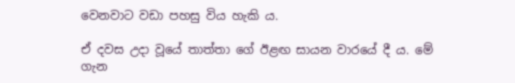වෙනවාට වඩා පහසු විය හැකි ය.

ඒ දවස උදා වූයේ තාත්තා ගේ ඊළඟ සායන වාරයේ දී ය. මේ ගැන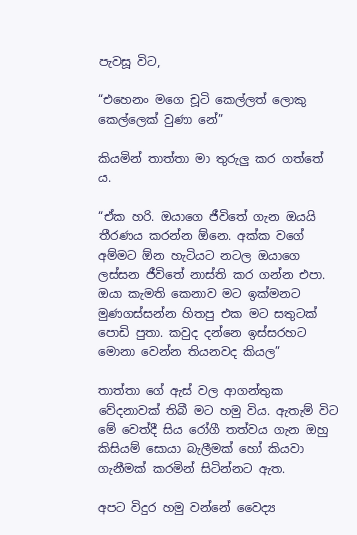පැවසූ විට,

“එහෙනං මගෙ චූටි කෙල්ලත් ලොකු කෙල්ලෙක් වුණා නේ”

කියමින් තාත්තා මා තුරුලු කර ගත්තේ ය.

“ඒක හරි. ඔයාගෙ ජීවිතේ ගැන ඔයයි තීරණය කරන්න ඕනෙ. අක්ක වගේ අම්මට ඕන හැටියට නටල ඔයාගෙ ලස්සන ජීවිතේ නාස්ති කර ගන්න එපා. ඔයා කැමති කෙනාව මට ඉක්මනට මුණගස්සන්න හිතපු එක මට සතුටක් පොඩි පුතා. කවුද දන්නෙ ඉස්සරහට මොනා වෙන්න තියනවද කියල”

තාත්තා ගේ ඇස් වල ආගන්තුක වේදනාවක් තිබී මට හමු විය. ඇතැම් විට මේ වෙත්දී සිය රෝගී තත්වය ගැන ඔහු කිසියම් සොයා බැලීමක් හෝ කියවා ගැනීමක් කරමින් සිටින්නට ඇත.

අපට විදුර හමු වන්නේ වෛද්‍ය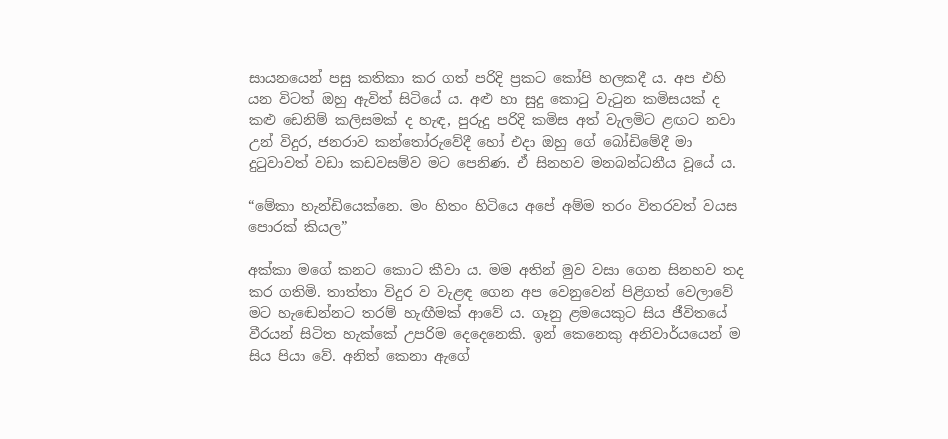සායනයෙන් පසු කතිකා කර ගත් පරිදි ප්‍රකට කෝපි හලකදී ය. අප එහි යන විටත් ඔහු ඇවිත් සිටියේ ය. අළු හා සුදු කොටු වැටුන කමිසයක් ද කළු ඩෙනිම් කලිසමක් ද හැඳ, පුරුදු පරිදි කමිස අත් වැලමිට ළඟට නවා උන් විදුර, ජනරාව කන්තෝරුවේදී හෝ එදා ඔහු ගේ බෝඩිමේදී මා දුටුවාවත් වඩා කඩවසම්ව මට පෙනිණ. ඒ සිනහව මනබන්ධනීය වූයේ ය.

“මේකා හැන්ඩියෙක්නෙ. මං හිතං හිටියෙ අපේ අම්ම තරං විතරවත් වයස පොරක් කියල”

අක්කා මගේ කනට කොට කීවා ය. මම අතින් මුව වසා ගෙන සිනහව තද කර ගතිමි. තාත්තා විදුර ව වැළඳ ගෙන අප වෙනුවෙන් පිළිගත් වෙලාවේ මට හැඬෙන්නට තරම් හැඟීමක් ආවේ ය. ගෑනු ළමයෙකුට සිය ජීවිතයේ වීරයන් සිටිත හැක්කේ උපරිම දෙදෙනෙකි. ඉන් කෙනෙකු අනිවාර්යයෙන් ම සිය පියා වේ. අනිත් කෙනා ඇගේ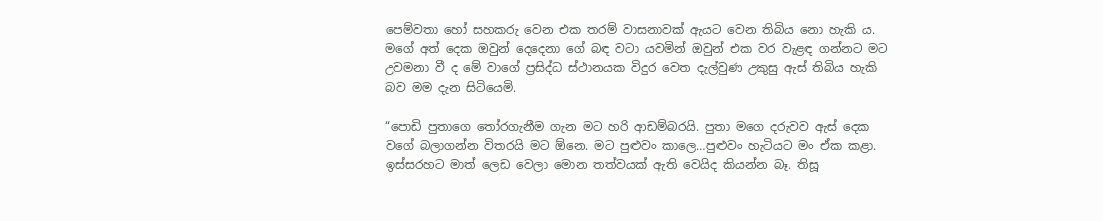පෙම්වතා හෝ සහකරු වෙන එක තරම් වාසනාවක් ඇයට වෙන තිබිය නො හැකි ය. මගේ අත් දෙක ඔවුන් දෙදෙනා ගේ බඳ වටා යවමින් ඔවුන් එක වර වැළඳ ගන්නට මට උවමනා වී ද මේ වාගේ ප්‍රසිද්ධ ස්ථානයක විදුර වෙත දැල්වුණ උකුසු ඇස් තිබිය හැකි බව මම දැන සිටියෙමි.

“පොඩි පුතාගෙ තෝරගැනීම ගැන මට හරි ආඩම්බරයි. පුතා මගෙ දරුවව ඇස් දෙක වගේ බලාගන්න විතරයි මට ඕනෙ. මට පුළුවං කාලෙ…පුළුවං හැටියට මං ඒක කළා. ඉස්සරහට මාත් ලෙඩ වෙලා මොන තත්වයක් ඇති වෙයිද කියන්න බෑ. තිසූ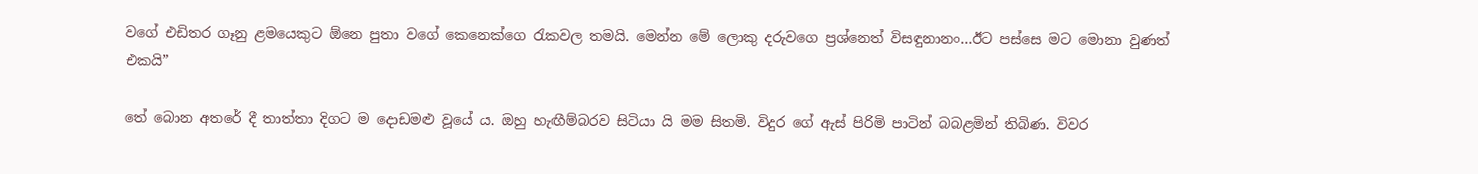වගේ එඩිතර ගෑනු ළමයෙකුට ඕනෙ පුතා වගේ කෙනෙක්ගෙ රැකවල තමයි. මෙන්න මේ ලොකු දරුවගෙ ප්‍රශ්නෙත් විසඳුනානං…ඊට පස්සෙ මට මොනා වුණත් එකයි”

තේ බොන අතරේ දී තාත්තා දිගට ම දොඩමළු වූයේ ය. ඔහු හැඟීම්බරව සිටියා යි මම සිතමි. විදුර ගේ ඇස් පිරිමි පාටින් බබළමින් තිබිණ. විවර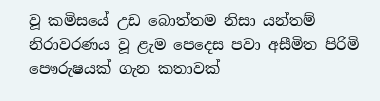වූ කමිසයේ උඩ බොත්තම නිසා යන්තම් නිරාවරණය වූ ළැම පෙදෙස පවා අසීමිත පිරිමි පෞරුෂයක් ගැන කතාවක්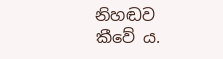නිහඬව කීවේ ය.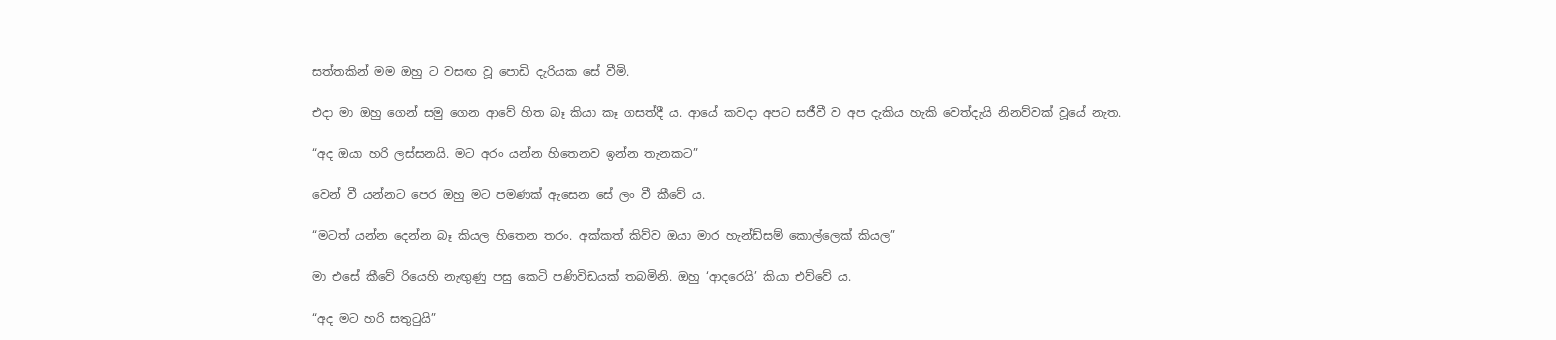සත්තකින් මම ඔහු ට වසඟ වූ පොඩි දැරියක සේ වීමි.

එදා මා ඔහු ගෙන් සමු ගෙන ආවේ හිත බෑ කියා කෑ ගසත්දී ය. ආයේ කවදා අපට සජීවී ව අප දැකිය හැකි වෙත්දැයි නිනව්වක් වූයේ නැත.

“අද ඔයා හරි ලස්සනයි. මට අරං යන්න හිතෙනව ඉන්න තැනකට”

වෙන් වී යන්නට පෙර ඔහු මට පමණක් ඇසෙන සේ ලං වී කීවේ ය.

“මටත් යන්න දෙන්න බෑ කියල හිතෙන තරං. අක්කත් කිව්ව ඔයා මාර හැන්ඩ්සම් කොල්ලෙක් කියල”

මා එසේ කීවේ රියෙහි නැඟුණු පසු කෙටි පණිවිඩයක් තබමිනි. ඔහු ‘ආදරෙයි’ කියා එව්වේ ය.

“අද මට හරි සතුටුයි”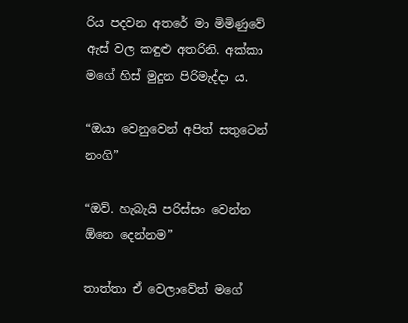රිය පදවන අතරේ මා මිමිණුවේ ඇස් වල කඳුළු අතරිනි. අක්කා මගේ හිස් මුදුන පිරිමැද්දා ය.

“ඔයා වෙනුවෙන් අපිත් සතුටෙන් නංගි”

“ඔව්. හැබැයි පරිස්සං වෙන්න ඕනෙ දෙන්නම”

තාත්තා ඒ වෙලාවේත් මගේ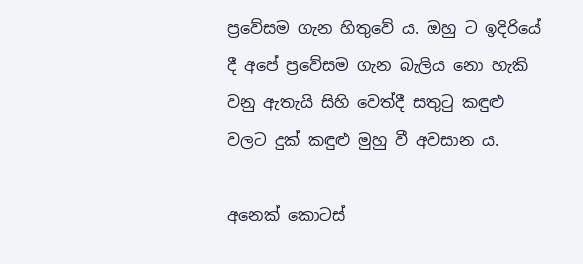ප්‍රවේසම ගැන හිතුවේ ය. ඔහු ට ඉදිරියේ දී අපේ ප්‍රවේසම ගැන බැලිය නො හැකි වනු ඇතැයි සිහි වෙත්දී සතුටු කඳුළු වලට දුක් කඳුළු මුහු වී අවසාන ය.

අනෙක් කොටස්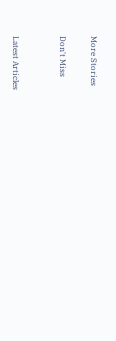More Stories

Don't Miss


Latest Articles